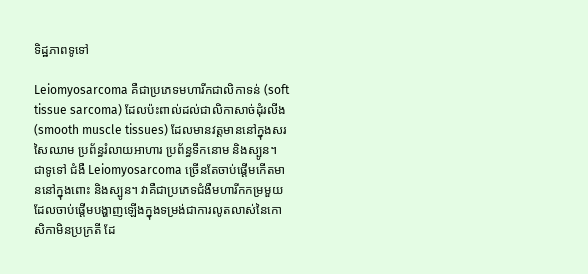ទិដ្ឋភាពទូទៅ

Leiomyosarcoma គឺជាប្រភេទមហារីកជាលិកាទន់ (soft tissue sarcoma) ដែលប៉ះពាល់ដល់ជាលិកាសាច់ដុំរលីង (smooth muscle tissues) ដែលមានវត្តមាននៅក្នុងសរសៃឈាម ប្រព័ន្ធរំលាយអាហារ ប្រព័ន្ធទឹកនោម និងស្បូន។ ជាទូទៅ ជំងឺ Leiomyosarcoma ច្រើនតែចាប់ផ្តើមកើតមាននៅក្នុងពោះ និងស្បូន។ វាគឺជាប្រភេទជំងឺមហារីកកម្រមួយ ដែលចាប់ផ្តើមបង្ហាញឡើងក្នុងទម្រង់ជាការលូតលាស់នៃកោសិកាមិនប្រក្រតី ដែ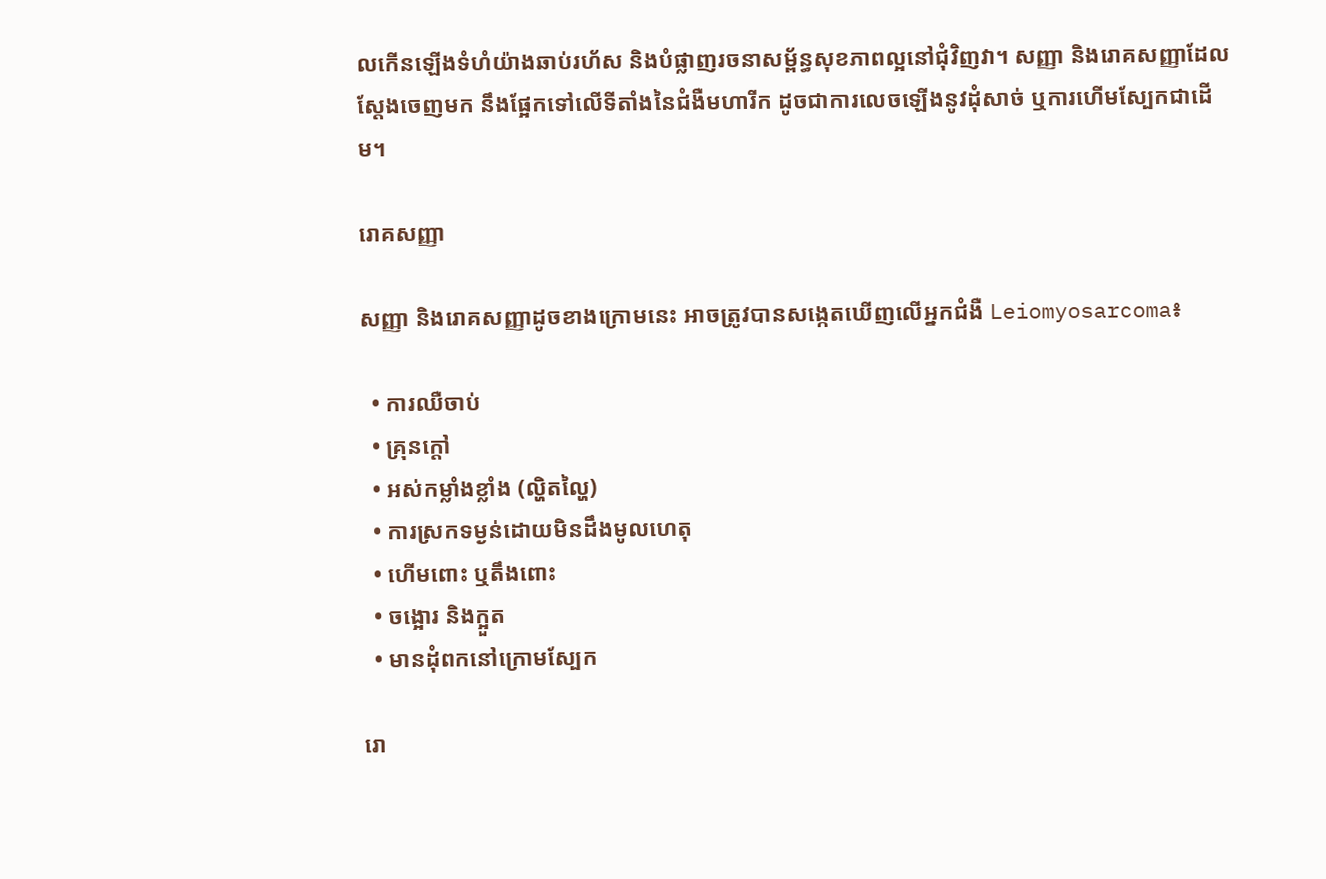លកើនឡើងទំហំយ៉ាងឆាប់រហ័ស និងបំផ្លាញរចនាសម្ព័ន្ធសុខភាពល្អនៅជុំវិញវា។ សញ្ញា និងរោគសញ្ញាដែលស្តែងចេញមក នឹងផ្អែកទៅលើទីតាំងនៃជំងឺមហារីក ដូចជាការលេចឡើងនូវដុំសាច់ ឬការហើមស្បែកជាដើម។

រោគសញ្ញា

សញ្ញា និងរោគសញ្ញាដូចខាងក្រោមនេះ អាចត្រូវបានសង្កេតឃើញលើអ្នកជំងឺ Leiomyosarcoma៖

  • ការឈឺចាប់
  • គ្រុនក្តៅ
  • អស់កម្លាំងខ្លាំង (ល្ហិតល្ហៃ)
  • ការស្រកទម្ងន់ដោយមិនដឹងមូលហេតុ
  • ហើមពោះ ឬតឹងពោះ
  • ចង្អោរ និងក្អួត
  • មានដុំពកនៅក្រោមស្បែក

រោ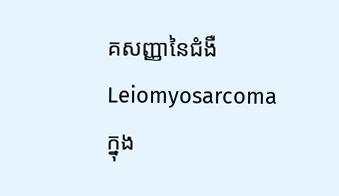គសញ្ញានៃជំងឺ Leiomyosarcoma ក្នុង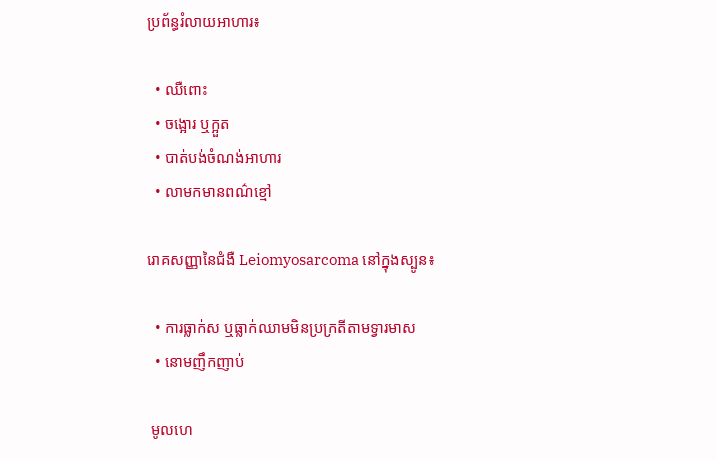ប្រព័ន្ធរំលាយអាហារ៖

  • ឈឺពោះ
  • ចង្អោរ ឬក្អួត
  • បាត់បង់ចំណង់អាហារ
  • លាមកមានពណ៌ខ្មៅ

រោគសញ្ញានៃជំងឺ Leiomyosarcoma នៅក្នុងស្បូន៖

  • ការធ្លាក់ស ឬធ្លាក់ឈាមមិនប្រក្រតីតាមទ្វារមាស
  • នោមញឹកញាប់

 មូលហេ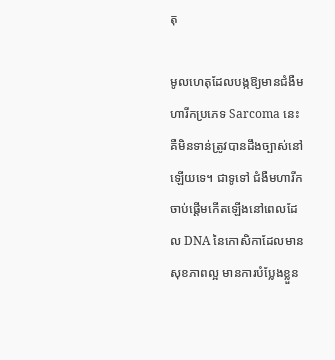តុ

មូលហេតុដែលបង្កឱ្យមានជំងឺមហារីកប្រភេទ Sarcoma នេះ គឺមិនទាន់ត្រូវបានដឹងច្បាស់នៅឡើយទេ។ ជាទូទៅ ជំងឺមហារីកចាប់ផ្តើមកើតឡើងនៅពេលដែល DNA នៃកោសិកាដែលមានសុខភាពល្អ មានការបំប្លែងខ្លួន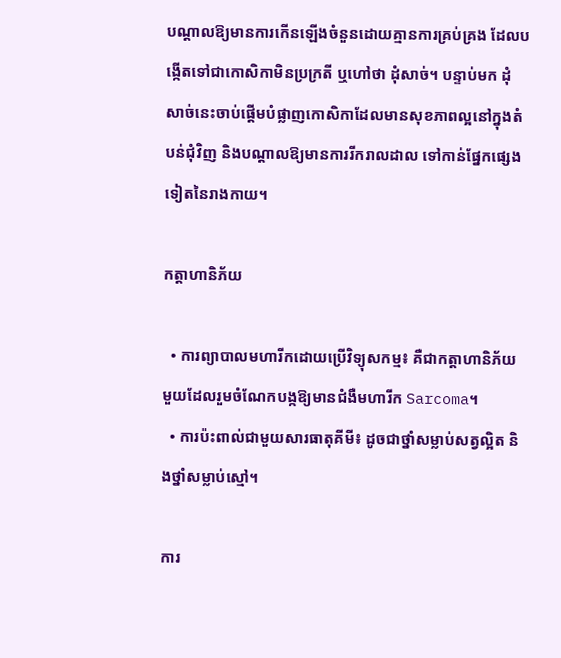បណ្តាលឱ្យមានការកើនឡើងចំនួនដោយគ្មានការគ្រប់គ្រង ដែលបង្កើតទៅជាកោសិកាមិនប្រក្រតី ឬហៅថា ដុំសាច់។ បន្ទាប់មក ដុំសាច់នេះចាប់ផ្តើមបំផ្លាញកោសិកាដែលមានសុខភាពល្អនៅក្នុងតំបន់ជុំវិញ និងបណ្តាលឱ្យមានការរីករាលដាល ទៅកាន់ផ្នែកផ្សេងទៀតនៃរាងកាយ។

កត្តាហានិភ័យ

  • ការព្យាបាលមហារីកដោយប្រើវិទ្យុសកម្ម៖ គឺជាកត្តាហានិភ័យមួយដែលរួមចំណែកបង្កឱ្យមានជំងឺមហារីក Sarcoma។
  • ការប៉ះពាល់ជាមួយសារធាតុគីមី៖ ដូចជាថ្នាំសម្លាប់សត្វល្អិត និងថ្នាំសម្លាប់ស្មៅ។

ការ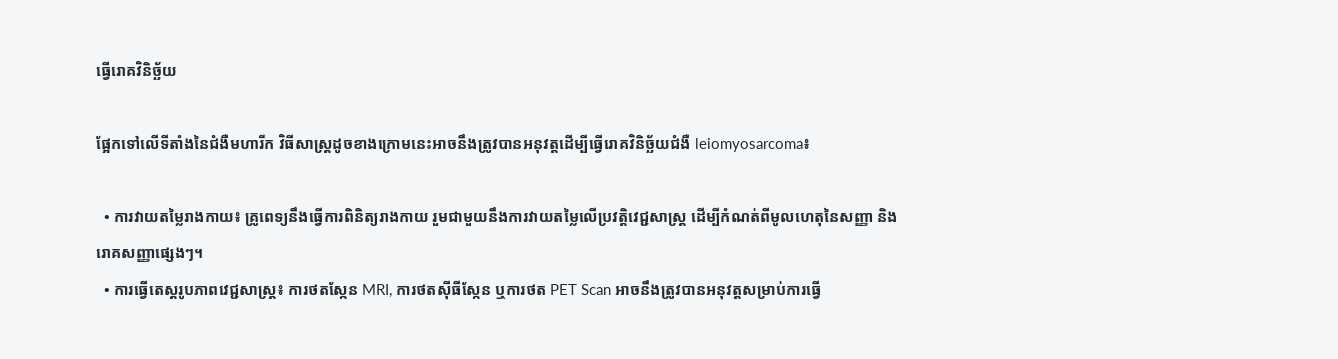ធ្វើរោគវិនិច្ឆ័យ

ផ្អែកទៅលើទីតាំងនៃជំងឺមហារីក វិធីសាស្ត្រដូចខាងក្រោមនេះអាចនឹងត្រូវបានអនុវត្តដើម្បីធ្វើរោគវិនិច្ឆ័យជំងឺ leiomyosarcoma៖

  • ការវាយតម្លៃរាងកាយ៖ គ្រូពេទ្យនឹងធ្វើការពិនិត្យរាងកាយ រួមជាមួយនឹងការវាយតម្លៃលើប្រវត្តិវេជ្ជសាស្ត្រ ដើម្បីកំណត់ពីមូលហេតុនៃសញ្ញា និងរោគសញ្ញាផ្សេងៗ។
  • ការធ្វើតេស្តរូបភាពវេជ្ជសាស្ត្រ៖ ការថតស្កែន MRI, ការថតស៊ីធីស្កែន ឬការថត PET Scan អាចនឹងត្រូវបានអនុវត្តសម្រាប់ការធ្វើ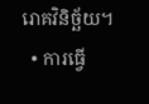រោគវិនិច្ឆ័យ។
  • ការធ្វើ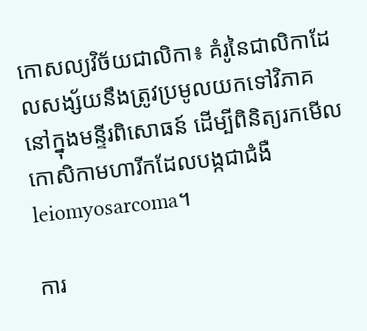កោសល្យវិច័យជាលិកា៖ គំរូនៃជាលិកាដែលសង្ស័យនឹងត្រូវប្រមូលយកទៅវិភាគនៅក្នុងមន្ទីរពិសោធន៍ ដើម្បីពិនិត្យរកមើលកោសិកាមហារីកដែលបង្កជាជំងឺ leiomyosarcoma។

ការ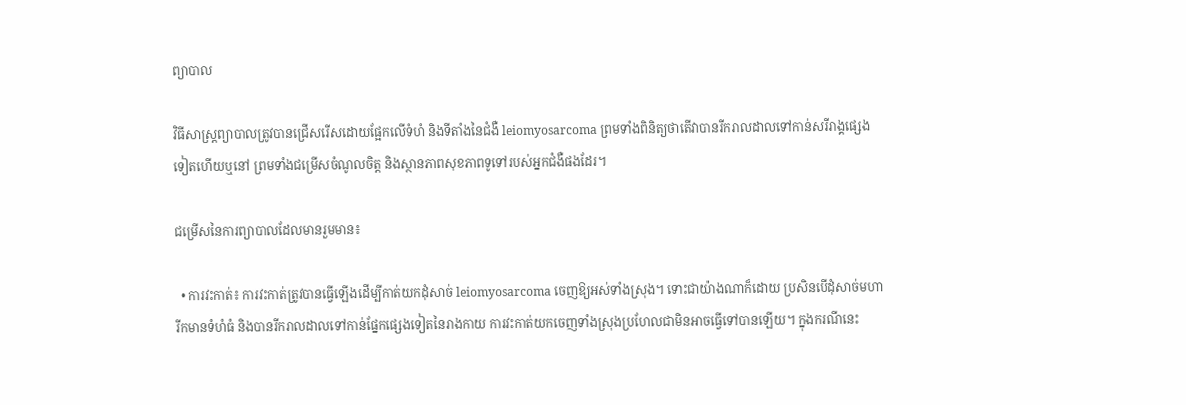ព្យាបាល

វិធីសាស្ត្រព្យាបាលត្រូវបានជ្រើសរើសដោយផ្អែកលើទំហំ និងទីតាំងនៃជំងឺ leiomyosarcoma ព្រមទាំងពិនិត្យថាតើវាបានរីករាលដាលទៅកាន់សរីរាង្គផ្សេងទៀតហើយឬនៅ ព្រមទាំងជម្រើសចំណូលចិត្ត និងស្ថានភាពសុខភាពទូទៅរបស់អ្នកជំងឺផងដែរ។

ជម្រើសនៃការព្យាបាលដែលមានរួមមាន៖

  • ការវះកាត់៖ ការវះកាត់ត្រូវបានធ្វើឡើងដើម្បីកាត់យកដុំសាច់ leiomyosarcoma ចេញឱ្យអស់ទាំងស្រុង។ ទោះជាយ៉ាងណាក៏ដោយ ប្រសិនបើដុំសាច់មហារីកមានទំហំធំ និងបានរីករាលដាលទៅកាន់ផ្នែកផ្សេងទៀតនៃរាងកាយ ការវះកាត់យកចេញទាំងស្រុងប្រហែលជាមិនអាចធ្វើទៅបានឡើយ។ ក្នុងករណីនេះ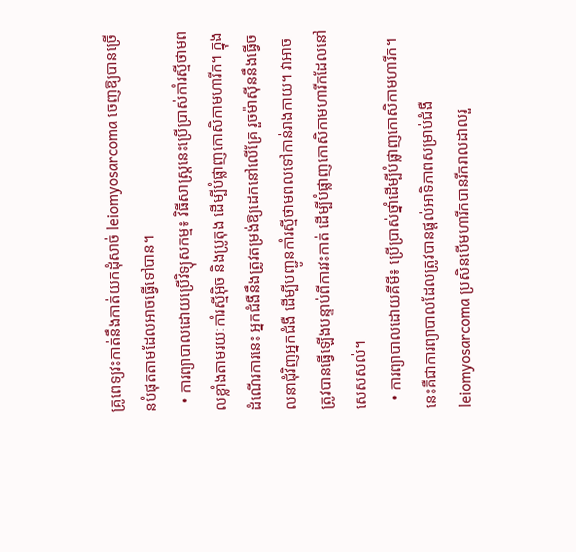គ្រូពេទ្យវះកាត់នឹងកាត់យកដុំសាច់ leiomyosarcoma ចេញឱ្យបានច្រើនបំផុតតាមដែលអាចធ្វើទៅបាន។
  • ការព្យាបាលដោយប្រើវិទ្យុសកម្ម៖ វិធីសាស្ត្រនេះប្រើប្រាស់កាំរស្មីថាមពលខ្លាំងតាមរយៈកាំរស្មីអ៊ិច និងប្រូតុង ដើម្បីបំផ្លាញកោសិកាមហារីក។ ក្នុងដំណើរការនេះ អ្នកជំងឺនឹងត្រូវតម្រង់ឱ្យដេកនៅលើគ្រែ រួចម៉ាស៊ីននឹងធ្វើចលនាជុំវិញអ្នកជំងឺ ដើម្បីបញ្ជូនកាំរស្មីថាមពលទៅកាន់រាងកាយ។ វាអាចត្រូវបានធ្វើឡើងបន្ទាប់ពីការវះកាត់ ដើម្បីបំផ្លាញកោសិកាមហារីកដែលនៅសេសសល់។
  • ការព្យាបាលដោយគីមី៖ ប្រើប្រាស់ថ្នាំដើម្បីបំផ្លាញកោសិកាមហារីក។ នេះគឺជាការព្យាបាលដែលត្រូវបានផ្តល់អាទិភាពសម្រាប់ជំងឺ leiomyosarcoma ប្រសិនបើមហារីកបានរីករាលដាលរួ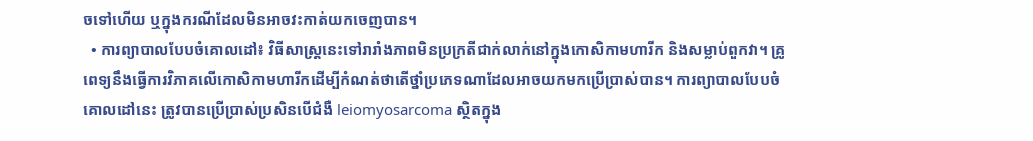ចទៅហើយ ឬក្នុងករណីដែលមិនអាចវះកាត់យកចេញបាន។
  • ការព្យាបាលបែបចំគោលដៅ៖ វិធីសាស្ត្រនេះទៅរារាំងភាពមិនប្រក្រតីជាក់លាក់នៅក្នុងកោសិកាមហារីក និងសម្លាប់ពួកវា។ គ្រូពេទ្យនឹងធ្វើការវិភាគលើកោសិកាមហារីកដើម្បីកំណត់ថាតើថ្នាំប្រភេទណាដែលអាចយកមកប្រើប្រាស់បាន។ ការព្យាបាលបែបចំគោលដៅនេះ ត្រូវបានប្រើប្រាស់ប្រសិនបើជំងឺ leiomyosarcoma ស្ថិតក្នុង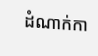ដំណាក់កា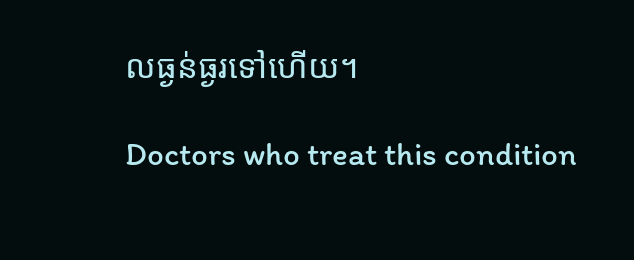លធ្ងន់ធ្ងរទៅហើយ។

Doctors who treat this condition